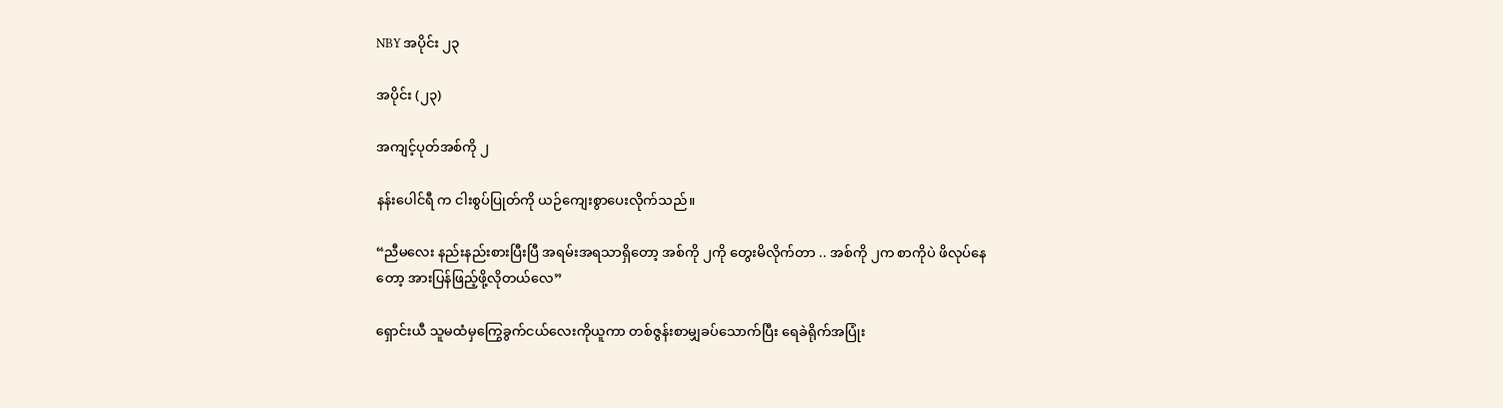NBY အပိုင်း ၂၃

အပိုင်း (၂၃)

အကျင့်ပုတ်အစ်ကို ၂

နန်းပေါင်ရီ က ငါးစွပ်ပြုတ်ကို ယဉ်ကျေးစွာပေးလိုက်သည်။

“ညီမလေး နည်းနည်းစားပြီးပြီ အရမ်းအရသာရှိတော့ အစ်ကို ၂ကို တွေးမိလိုက်တာ .. အစ်ကို ၂က စာကိုပဲ ဖိလုပ်နေတော့ အားပြန်ဖြည့်ဖို့လိုတယ်လေ”

ရှောင်းယီ သူမထံမှကြွေခွက်ငယ်လေးကိုယူကာ တစ်ဇွန်းစာမျှခပ်သောက်ပြီး ရေခဲရိုက်အပြုံး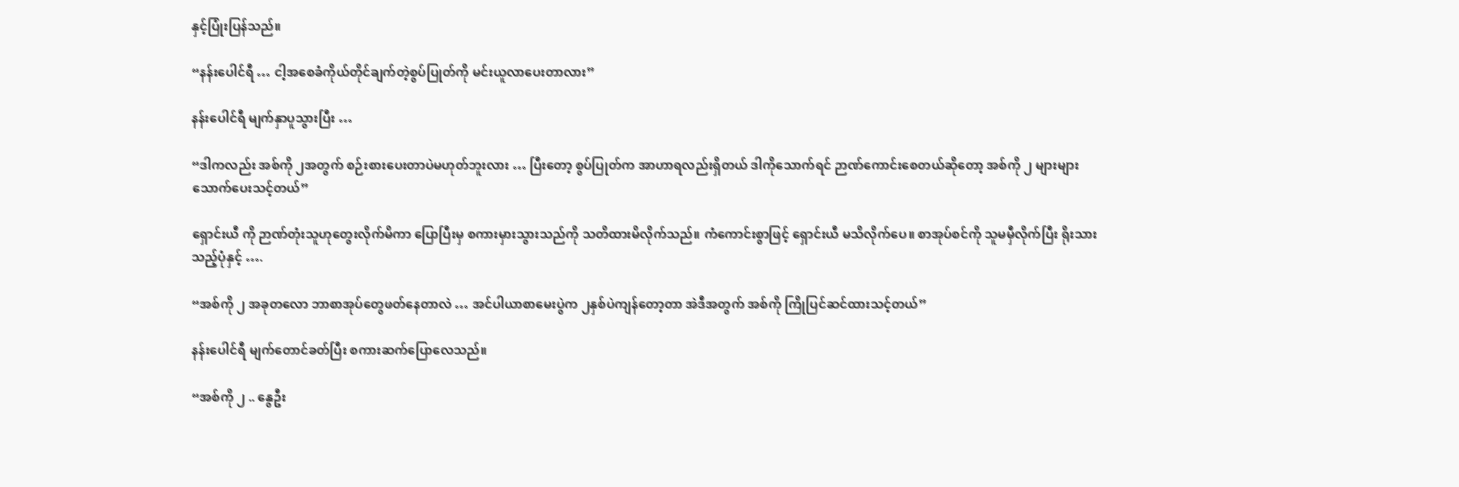နှင့်ပြုံးပြန်သည်။

“နန်းပေါင်ရီ … ငါ့အစေခံကိုယ်တိုင်ချက်တဲ့စွပ်ပြုတ်ကို မင်းယူလာပေးတာလား”

နန်းပေါင်ရီ မျက်နှာပူသွားပြီး …

“ဒါကလည်း အစ်ကို ၂အတွက် စဉ်းစားပေးတာပဲမဟုတ်ဘူးလား … ပြီးတော့ စွပ်ပြုတ်က အာဟာရလည်းရှိတယ် ဒါကိုသောက်ရင် ဉာဏ်ကောင်းစေတယ်ဆိုတော့ အစ်ကို ၂ များများသောက်ပေးသင့်တယ်”

ရှောင်းယီ ကို ဉာဏ်တုံးသူဟုတွေးလိုက်မိကာ ပြောပြီးမှ စကားမှားသွားသည်ကို သတိထားမိလိုက်သည်။ ကံကောင်းစွာဖြင့် ရှောင်းယီ မသိလိုက်ပေ။ စာအုပ်စင်ကို သူမမှီလိုက်ပြီး ရိုးသားသည့်ပုံနှင့် ….

“အစ်ကို ၂ အခုတလော ဘာစာအုပ်တွေဖတ်နေတာလဲ … အင်ပါယာစာမေးပွဲက ၂နှစ်ပဲကျန်တော့တာ အဲဒီအတွက် အစ်ကို ကြိုပြင်ဆင်ထားသင့်တယ်”

နန်းပေါင်ရီ မျက်တောင်ခတ်ပြီး စကားဆက်ပြောလေသည်။

“အစ်ကို ၂ .. နွေဦး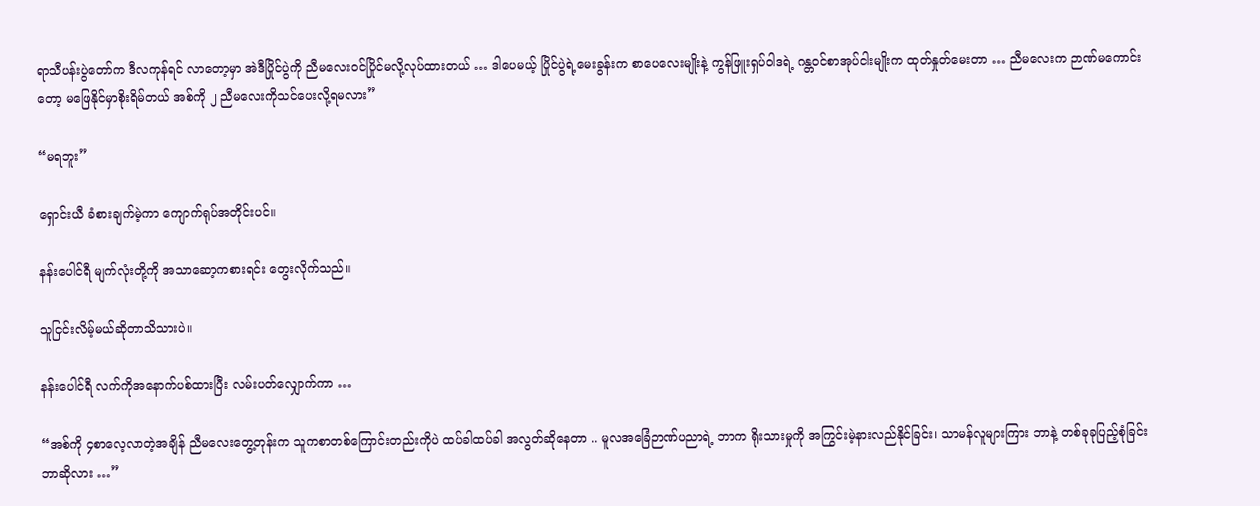ရာသီပန်းပွဲတော်က ဒီလကုန်ရင် လာတော့မှာ အဲဒီပြိုင်ပွဲကို ညီမလေးဝင်ပြိုင်မလို့လုပ်ထားတယ် … ဒါပေမယ့် ပြိုင်ပွဲရဲ့မေးခွန်းက စာပေလေးမျိုးနဲ့ ကွန်ဖြူးရှပ်ဝါဒရဲ့ ဂန္တဝင်စာအုပ်ငါးမျိုးက ထုတ်နှုတ်မေးတာ … ညီမလေးက ဉာဏ်မကောင်းတော့ မဖြေနိုင်မှာစိုးရိမ်တယ် အစ်ကို ၂ ညီမလေးကိုသင်ပေးလို့ရမလား”

“မရဘူး”

ရှောင်းယီ ခံစားချက်မဲ့ကာ ကျောက်ရုပ်အတိုင်းပင်။

နန်းပေါင်ရီ မျက်လုံးတို့ကို အသာဆော့ကစားရင်း တွေးလိုက်သည်။

သူငြင်းလိမ့်မယ်ဆိုတာသိသားပဲ။

နန်းပေါင်ရီ လက်ကိုအနောက်ပစ်ထားပြီး လမ်းပတ်လျှောက်ကာ …

“အစ်ကို ၄စာလေ့လာတဲ့အချိန် ညီမလေးတွေ့တုန်းက သူကစာတစ်ကြောင်းတည်းကိုပဲ ထပ်ခါထပ်ခါ အလွတ်ဆိုနေတာ .. မူလအခြေံဉာဏ်ပညာရဲ့ ဘာက ရိုးသားမှုကို အကြွင်းမဲ့နားလည်နိုင်ခြင်း၊ သာမန်လူများကြား ဘာနဲ့ တစ်ခုခုပြည့်စုံခြင်း ဘာဆိုလား …”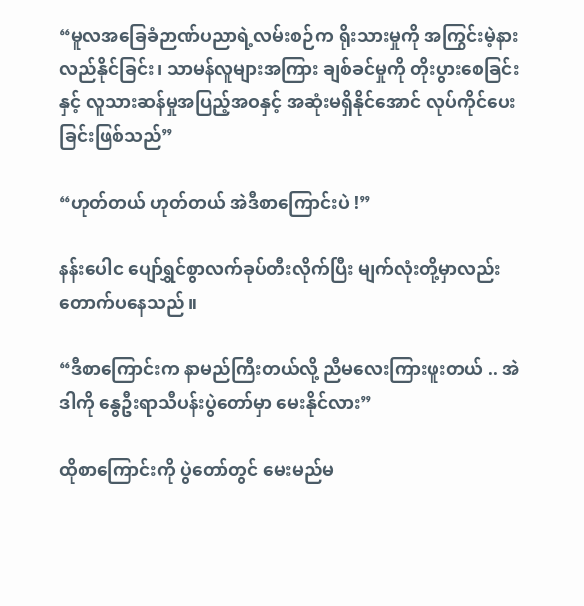“မူလအခြေခံဉာဏ်ပညာရဲ့လမ်းစဉ်က ရိုးသားမှုကို အကြွင်းမဲ့နားလည်နိုင်ခြင်း၊ သာမန်လူများအကြား ချစ်ခင်မှုကို တိုးပွားစေခြင်းနှင့် လူသားဆန်မှုအပြည့်အဝနှင့် အဆုံးမရှိနိုင်အောင် လုပ်ကိုင်ပေးခြင်းဖြစ်သည်”

“ဟုတ်တယ် ဟုတ်တယ် အဲဒီစာကြောင်းပဲ !”

နန်းပေါင ပျော်ရွှင်စွာလက်ခုပ်တီးလိုက်ပြီး မျက်လုံးတို့မှာလည်း တောက်ပနေသည်။

“ဒီစာကြောင်းက နာမည်ကြီးတယ်လို့ ညီမလေးကြားဖူးတယ် .. အဲဒါကို နွေဦးရာသီပန်းပွဲတော်မှာ မေးနိုင်လား”

ထိုစာကြောင်းကို ပွဲတော်တွင် မေးမည်မ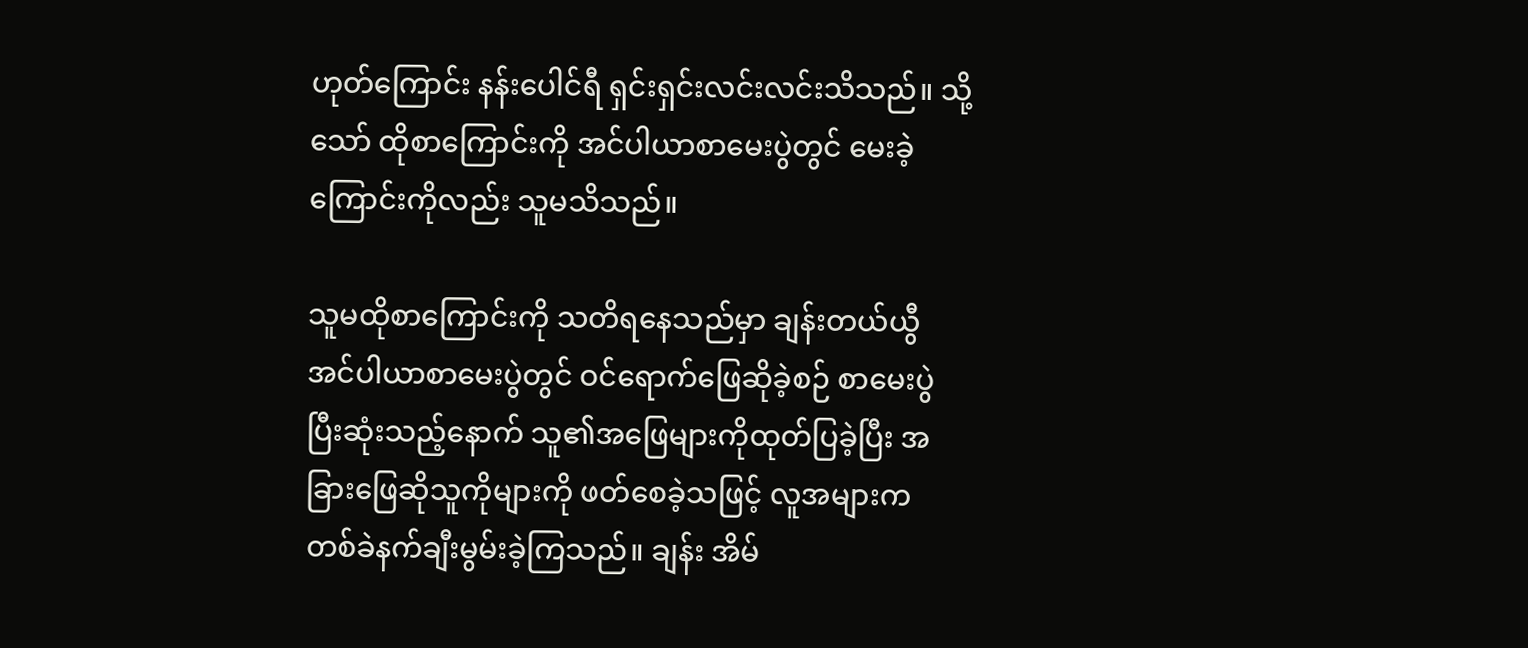ဟုတ်ကြောင်း နန်းပေါင်ရီ ရှင်းရှင်းလင်းလင်းသိသည်။ သို့သော် ထိုစာကြောင်းကို အင်ပါယာစာမေးပွဲတွင် မေးခဲ့ကြောင်းကိုလည်း သူမသိသည်။

သူမထိုစာကြောင်းကို သတိရနေသည်မှာ ချန်းတယ်ယွီ အင်ပါယာစာမေးပွဲတွင် ဝင်ရောက်ဖြေဆိုခဲ့စဉ် စာမေးပွဲပြီးဆုံးသည့်နောက် သူ၏အဖြေများကိုထုတ်ပြခဲ့ပြီး အခြားဖြေဆိုသူကိုများကို ဖတ်စေခဲ့သဖြင့် လူအများက တစ်ခဲနက်ချီးမွမ်းခဲ့ကြသည်။ ချန်း အိမ်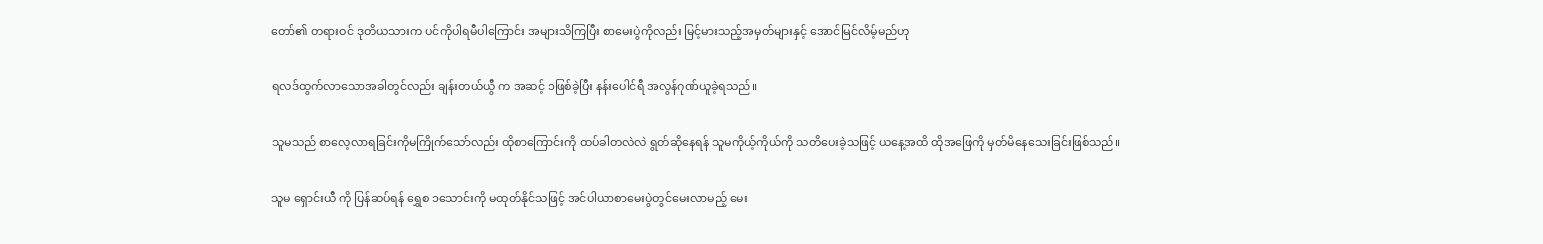တော်၏ တရားဝင် ဒုတိယသားက ပင်ကိုပါရမီပါကြောင်း အများသိကြပြီး စာမေးပွဲကိုလည်း မြင့်မားသည့်အမှတ်များနှင့် အောင်မြင်လိမ့်မည်ဟု

ရလဒ်ထွက်လာသောအခါတွင်လည်း ချန်းတယ်ယွီ က အဆင့် ၁ဖြစ်ခဲ့ပြီး နန်းပေါင်ရီ အလွန်ဂုဏ်ယူခဲ့ရသည်။

သူမသည် စာလေ့လာရခြင်းကိုမကြိုက်သော်လည်း ထိုစာကြောင်းကို ထပ်ခါတလဲလဲ ရွတ်ဆိုနေရန် သူမကိုယ့်ကိုယ်ကို သတိပေးခဲ့သဖြင့် ယနေ့အထိ ထိုအဖြေကို မှတ်မိနေသေးခြင်းဖြစ်သည်။

သူမ ရှောင်းယီ ကို ပြန်ဆပ်ရန် ရွှေစ ၁သောင်းကို မထုတ်နိုင်သဖြင့် အင်ပါယာစာမေးပွဲတွင်မေးလာမည့် မေး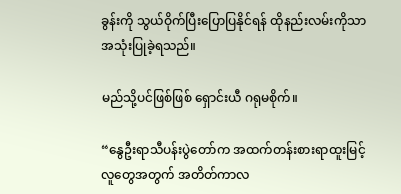ခွန်းကို သွယ်ဝိုက်ပြီးပြောပြနိုင်ရန် ထိုနည်းလမ်းကိုသာ အသုံးပြုခဲ့ရသည်။

မည်သို့ပင်ဖြစ်ဖြစ် ရှောင်းယီ ဂရုမစိုက်။

“နွေဦးရာသီပန်းပွဲတော်က အထက်တန်းစားရာထူးမြင့်လူတွေအတွက် အတိတ်ကာလ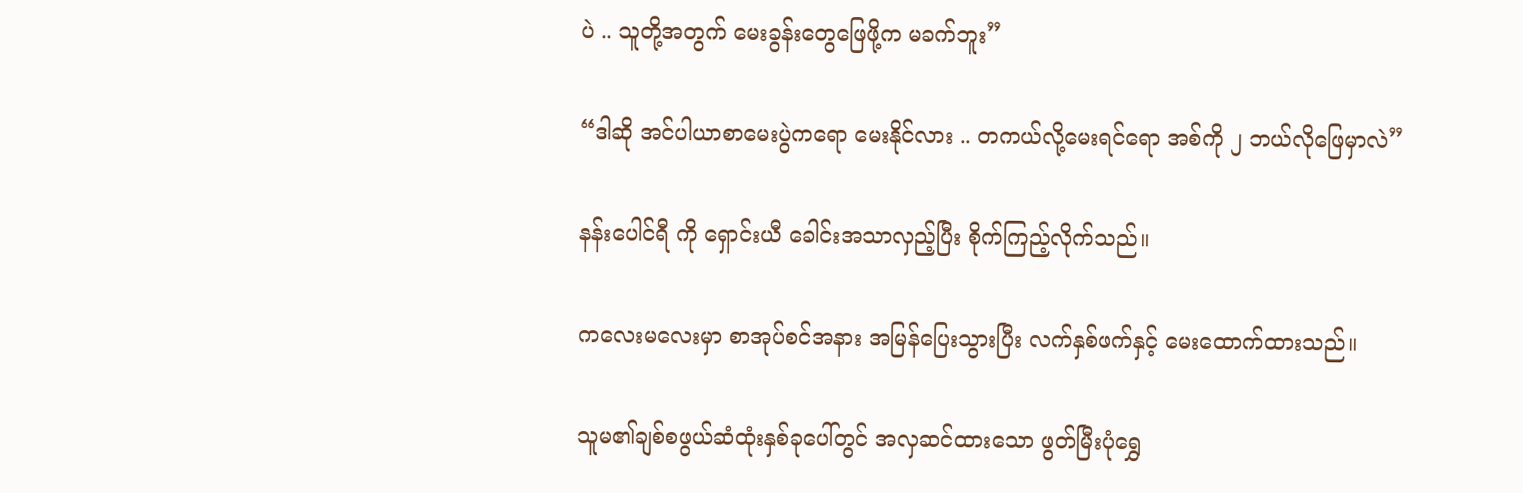ပဲ .. သူတို့အတွက် မေးခွန်းတွေဖြေဖို့က မခက်ဘူး”

“ဒါဆို အင်ပါယာစာမေးပွဲကရော မေးနိုင်လား .. တကယ်လို့မေးရင်ရော အစ်ကို ၂ ဘယ်လိုဖြေမှာလဲ”

နန်းပေါင်ရီ ကို ရှောင်းယီ ခေါင်းအသာလှည့်ပြီး စိုက်ကြည့်လိုက်သည်။

ကလေးမလေးမှာ စာအုပ်စင်အနား အမြန်ပြေးသွားပြီး လက်နှစ်ဖက်နှင့် မေးထောက်ထားသည်။

သူမ၏ချစ်စဖွယ်ဆံထုံးနှစ်ခုပေါ်တွင် အလှဆင်ထားသော ဖွတ်မြီးပုံရွှေ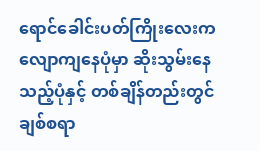ရောင်ခေါင်းပတ်ကြိုးလေးက လျောကျနေပုံမှာ ဆိုးသွမ်းနေသည့်ပုံနှင့် တစ်ချိန်တည်းတွင် ချစ်စရာ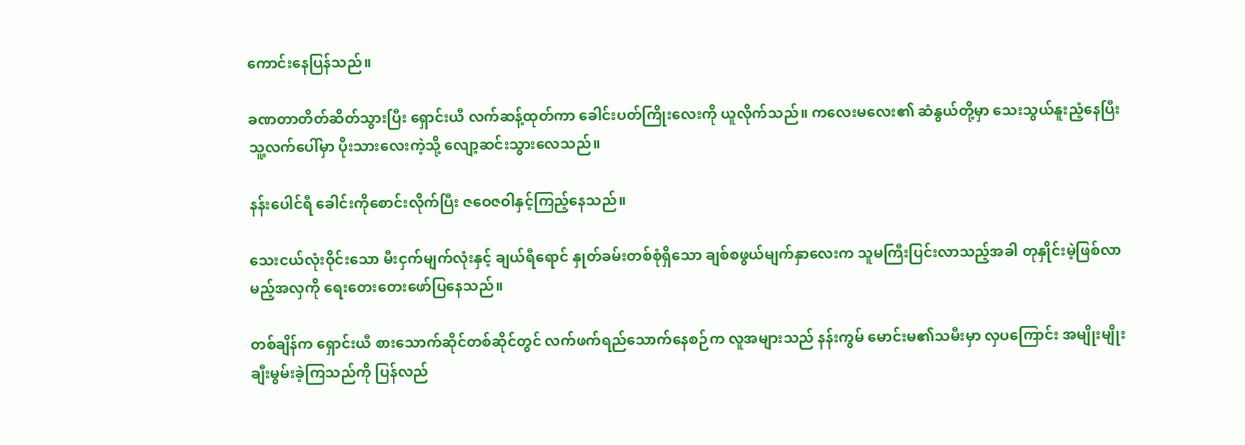ကောင်းနေပြန်သည်။

ခဏတာတိတ်ဆိတ်သွားပြီး ရှောင်းယီ လက်ဆန့်ထုတ်ကာ ခေါင်းပတ်ကြိုးလေးကို ယူလိုက်သည်။ ကလေးမလေး၏ ဆံနွယ်တို့မှာ သေးသွယ်နူးညံ့နေပြီး သူ့လက်ပေါ်မှာ ပိုးသားလေးကဲ့သို့ လျော့ဆင်းသွားလေသည်။

နန်းပေါင်ရီ ခေါင်းကိုစောင်းလိုက်ပြီး ဇဝေဇဝါနှင့်ကြည့်နေသည်။

သေးငယ်လုံးဝိုင်းသော မီးငှက်မျက်လုံးနှင့် ချယ်ရီရောင် နှုတ်ခမ်းတစ်စုံရှိသော ချစ်စဖွယ်မျက်နှာလေးက သူမကြီးပြင်းလာသည့်အခါ တုနှိုင်းမဲ့ဖြစ်လာမည့်အလှကို ရေးတေးတေးဖော်ပြနေသည်။

တစ်ချိန်က ရှောင်းယီ စားသောက်ဆိုင်တစ်ဆိုင်တွင် လက်ဖက်ရည်သောက်နေစဉ်က လူအများသည် နန်းကွမ် မောင်းမ၏သမီးမှာ လှပကြောင်း အမျိုးမျိုးချီးမွမ်းခဲ့ကြသည်ကို ပြန်လည်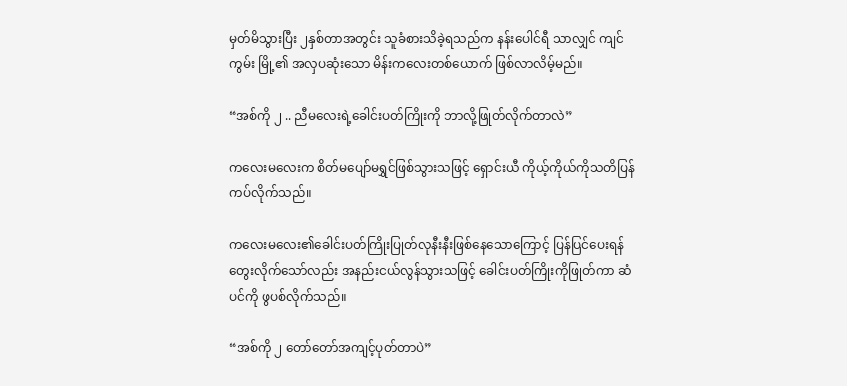မှတ်မိသွားပြီး ၂နှစ်တာအတွင်း သူခံစားသိခဲ့ရသည်က နန်းပေါင်ရီ သာလျှင် ကျင်ကွမ်း မြို့၏ အလှပဆုံးသော မိန်းကလေးတစ်ယောက် ဖြစ်လာလိမ့်မည်။

“အစ်ကို ၂ .. ညီမလေးရဲ့ခေါင်းပတ်ကြိုးကို ဘာလို့ဖြုတ်လိုက်တာလဲ”

ကလေးမလေးက စိတ်မပျော်မရွှင်ဖြစ်သွားသဖြင့် ရှောင်းယီ ကိုယ့်ကိုယ်ကိုသတိပြန်ကပ်လိုက်သည်။

ကလေးမလေး၏ခေါင်းပတ်ကြိုးပြုတ်လုနီးနီးဖြစ်နေသောကြောင့် ပြန်ပြင်ပေးရန် တွေးလိုက်သော်လည်း အနည်းငယ်လွန်သွားသဖြင့် ခေါင်းပတ်ကြိုးကိုဖြုတ်ကာ ဆံပင်ကို ဖွပစ်လိုက်သည်။

“အစ်ကို ၂ တော်တော်အကျင့်ပုတ်တာပဲ”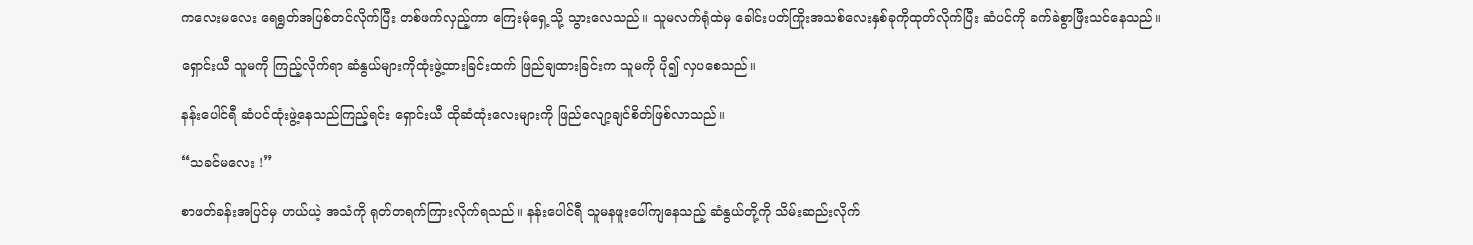ကလေးမလေး ရေရွတ်အပြစ်တင်လိုက်ပြီး တစ်ဖက်လှည့်ကာ ကြေးမုံရှေ့သို့ သွားလေသည်။ သူမလက်ရုံထဲမှ ခေါင်းပတ်ကြိုးအသစ်လေးနှစ်ခုကိုထုတ်လိုက်ပြီး ဆံပင်ကို ခက်ခဲစွာဖြီးသင်နေသည်။

ရှောင်းယီ သူမကို ကြည့်လိုက်ရာ ဆံနွယ်များကိုထုံးဖွဲ့ထားခြင်းထက် ဖြည်ချထားခြင်းက သူမကို ပို၍ လှပစေသည်။

နန်းပေါင်ရီ ဆံပင်ထုံးဖွဲ့နေသည်ကြည့်ရင်း ရှောင်းယီ ထိုဆံထုံးလေးများကို ဖြည်လျော့ချင်စိတ်ဖြစ်လာသည်။

“သခင်မလေး !”

စာဖတ်ခန်းအပြင်မှ ဟယ်ယဲ့ အသံကို ရုတ်တရက်ကြားလိုက်ရသည်။ နန်းပေါင်ရီ သူမနဖူးပေါ်ကျနေသည့် ဆံနွယ်တို့ကို သိမ်းဆည်းလိုက်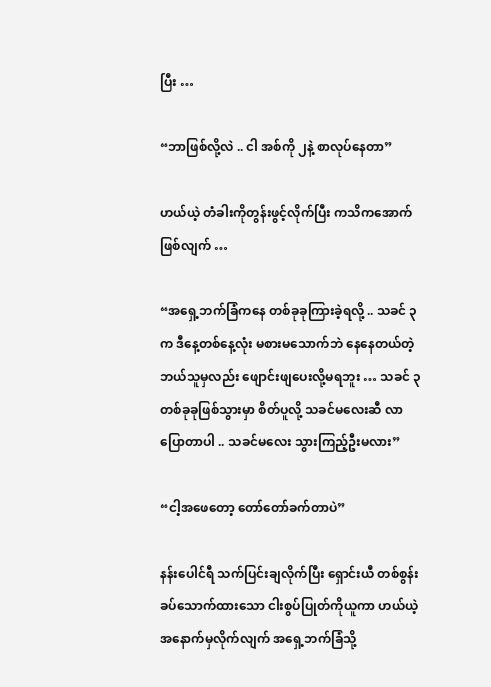ပြီး …

“ဘာဖြစ်လို့လဲ .. ငါ အစ်ကို ၂နဲ့ စာလုပ်နေတာ”

ဟယ်ယဲ့ တံခါးကိုတွန်းဖွင့်လိုက်ပြီး ကသိကအောက်ဖြစ်လျက် …

“အရှေ့ဘက်ခြံကနေ တစ်ခုခုကြားခဲ့ရလို့ .. သခင် ၃က ဒီနေ့တစ်နေ့လုံး မစားမသောက်ဘဲ နေနေတယ်တဲ့ ဘယ်သူမှလည်း ဖျောင်းဖျပေးလို့မရဘူး … သခင် ၃တစ်ခုခုဖြစ်သွားမှာ စိတ်ပူလို့ သခင်မလေးဆီ လာပြောတာပါ .. သခင်မလေး သွားကြည့်ဦးမလား”

“ငါ့အဖေတော့ တော်တော်ခက်တာပဲ”

နန်းပေါင်ရီ သက်ပြင်းချလိုက်ပြီး ရှောင်းယီ တစ်စွန်းခပ်သောက်ထားသော ငါးစွပ်ပြုတ်ကိုယူကာ ဟယ်ယဲ့ အနောက်မှလိုက်လျက် အရှေ့ဘက်ခြံသို့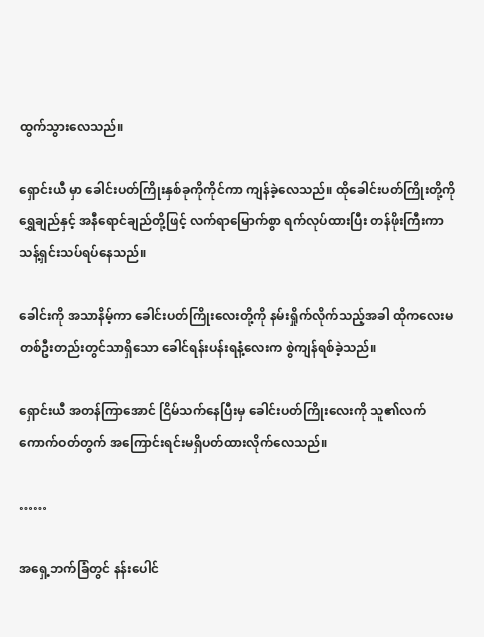ထွက်သွားလေသည်။

ရှောင်းယီ မှာ ခေါင်းပတ်ကြိုးနှစ်ခုကိုကိုင်ကာ ကျန်ခဲ့လေသည်။ ထိုခေါင်းပတ်ကြိုးတို့ကို ရွှေချည်နှင့် အနီရောင်ချည်တို့ဖြင့် လက်ရာမြောက်စွာ ရက်လုပ်ထားပြီး တန်ဖိုးကြီးကာ သန့်ရှင်းသပ်ရပ်နေသည်။

ခေါင်းကို အသာနိမ့်ကာ ခေါင်းပတ်ကြိုးလေးတို့ကို နမ်းရှိုက်လိုက်သည့်အခါ ထိုကလေးမတစ်ဦးတည်းတွင်သာရှိသော ခေါင်ရန်းပန်းရနံ့လေးက စွဲကျန်ရစ်ခဲ့သည်။

ရှောင်းယီ အတန်ကြာအောင် ငြိမ်သက်နေပြီးမှ ခေါင်းပတ်ကြိုးလေးကို သူ၏လက်ကောက်ဝတ်တွက် အကြောင်းရင်းမရှိပတ်ထားလိုက်လေသည်။

……

အရှေ့ဘက်ခြံတွင် နန်းပေါင်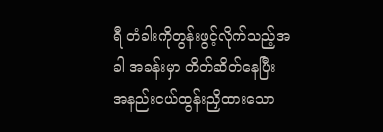ရီ တံခါးကိုတွန်းဖွင့်လိုက်သည့်အခါ အခန်းမှာ တိတ်ဆိတ်နေပြီး အနည်းငယ်ထွန်းညှိထားသော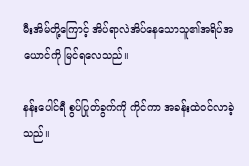မီးအိမ်တို့ကြောင့် အိပ်ရာလဲအိပ်နေသောသူ၏အရိပ်အယောင်ကို မြင်ရလေသည်။

နန်းပေါင်ရီ စွပ်ပြုတ်ခွက်ကို ကိုင်ကာ အခန်းထဲဝင်လာခဲ့သည်။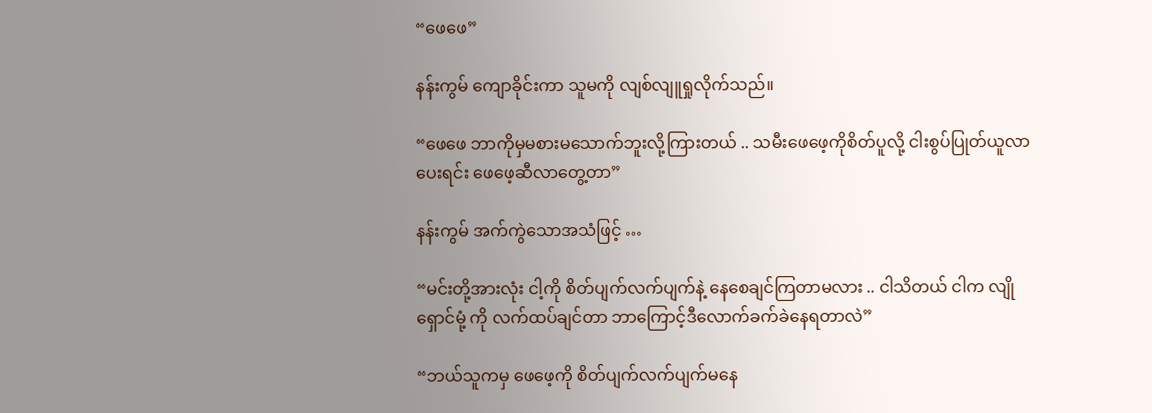“ဖေဖေ”

နန်းကွမ် ကျောခိုင်းကာ သူမကို လျစ်လျူရှုလိုက်သည်။

“ဖေဖေ ဘာကိုမှမစားမသောက်ဘူးလို့ကြားတယ် .. သမီးဖေဖေ့ကိုစိတ်ပူလို့ ငါးစွပ်ပြုတ်ယူလာပေးရင်း ဖေဖေ့ဆီလာတွေ့တာ”

နန်းကွမ် အက်ကွဲသောအသံဖြင့် …

“မင်းတို့အားလုံး ငါ့ကို စိတ်ပျက်လက်ပျက်နဲ့ နေစေချင်ကြတာမလား .. ငါသိတယ် ငါက လျိုရှောင်မုံ့ ကို လက်ထပ်ချင်တာ ဘာကြောင့်ဒီလောက်ခက်ခဲနေရတာလဲ”

“ဘယ်သူကမှ ဖေဖေ့ကို စိတ်ပျက်လက်ပျက်မနေ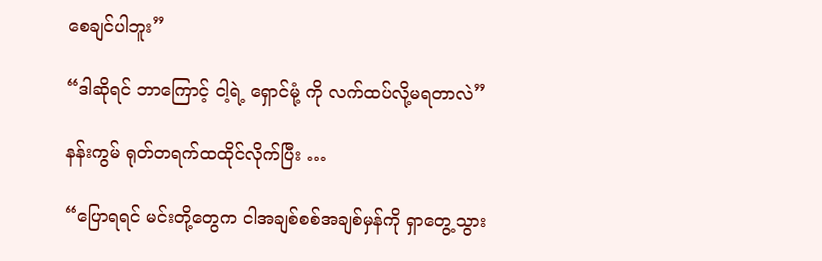စေချင်ပါဘူး”

“ဒါဆိုရင် ဘာကြောင့် ငါ့ရဲ့ ရှောင်မုံ့ ကို လက်ထပ်လို့မရတာလဲ”

နန်းကွမ် ရုတ်တရက်ထထိုင်လိုက်ပြီး …

“ပြောရရင် မင်းတို့တွေက ငါအချစ်စစ်အချစ်မှန်ကို ရှာတွေ့သွား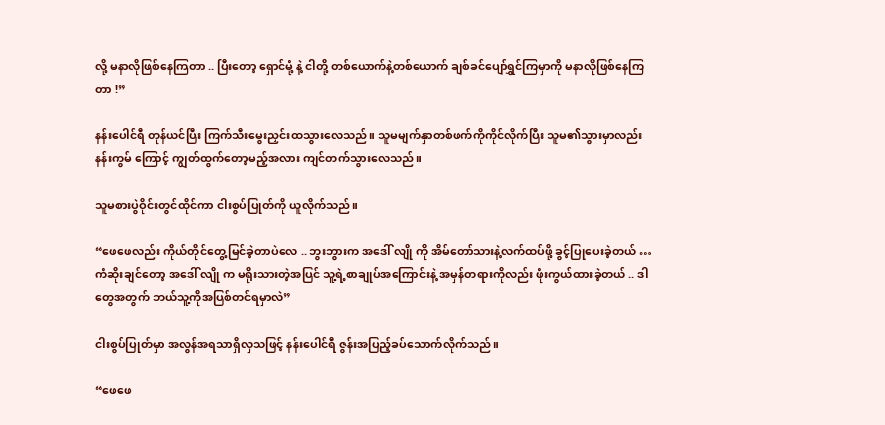လို့ မနာလိုဖြစ်နေကြတာ .. ပြီးတော့ ရှောင်မုံ့ နဲ့ ငါတို့ တစ်ယောက်နဲ့တစ်ယောက် ချစ်ခင်ပျော်ရွှင်ကြမှာကို မနာလိုဖြစ်နေကြတာ !”

နန်းပေါင်ရီ တုန်ယင်ပြီး ကြက်သီးမွေးညှင်းထသွားလေသည်။ သူမမျက်နှာတစ်ဖက်ကိုကိုင်လိုက်ပြီး သူမ၏သွားမှာလည်း နန်းကွမ် ကြောင့် ကျွတ်ထွက်တော့မည့်အလား ကျင်တက်သွားလေသည်။

သူမစားပွဲဝိုင်းတွင်ထိုင်ကာ ငါးစွပ်ပြုတ်ကို ယူလိုက်သည်။

“ဖေဖေလည်း ကိုယ်တိုင်တွေ့မြင်ခဲ့တာပဲလေ .. ဘွးဘွားက အဒေါ် လျို ကို အိမ်တော်သားနဲ့လက်ထပ်ဖို့ ခွင့်ပြုပေးခဲ့တယ် … ကံဆိုးချင်တော့ အဒေါ် လျို က မရိုးသားတဲ့အပြင် သူ့ရဲ့စာချုပ်အကြောင်းနဲ့ အမှန်တရားကိုလည်း ဖုံးကွယ်ထားခဲ့တယ် .. ဒါတွေအတွက် ဘယ်သူ့ကိုအပြစ်တင်ရမှာလဲ”

ငါးစွပ်ပြုတ်မှာ အလွန်အရသာရှိလှသဖြင့် နန်းပေါင်ရီ ဇွန်းအပြည့်ခပ်သောက်လိုက်သည်။

“ဖေဖေ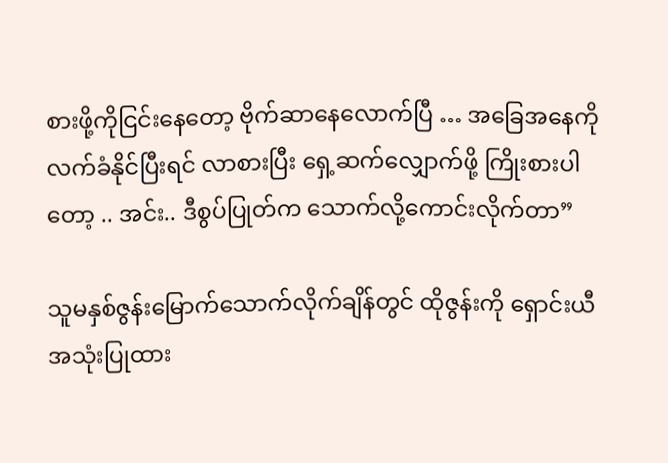စားဖို့ကိုငြင်းနေတော့ ဗိုက်ဆာနေလောက်ပြီ … အခြေအနေကိုလက်ခံနိုင်ပြီးရင် လာစားပြီး ရှေ့ဆက်လျှောက်ဖို့ ကြိုးစားပါတော့ .. အင်း.. ဒီစွပ်ပြုတ်က သောက်လို့ကောင်းလိုက်တာ”

သူမနှစ်ဇွန်းမြောက်သောက်လိုက်ချိန်တွင် ထိုဇွန်းကို ရှောင်းယီ အသုံးပြုထား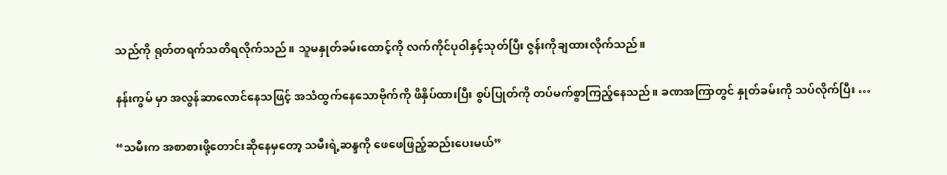သည်ကို ရုတ်တရက်သတိရလိုက်သည်။ သူမနှုတ်ခမ်းထောင့်ကို လက်ကိုင်ပုဝါနှင့်သုတ်ပြီး ဇွန်းကိုချထားလိုက်သည်။

နန်းကွမ် မှာ အလွန်ဆာလောင်နေသဖြင့် အသံထွက်နေသောဗိုက်ကို ဖိနှိပ်ထားပြီး စွပ်ပြုတ်ကို တပ်မက်စွာကြည့်နေသည်။ ခဏအကြာတွင် နှုတ်ခမ်းကို သပ်လိုက်ပြီး …

“သမီးက အစာစားဖို့တောင်းဆိုနေမှတော့ သမီးရဲ့ဆန္ဒကို ဖေဖေဖြည့်ဆည်းပေးမယ်”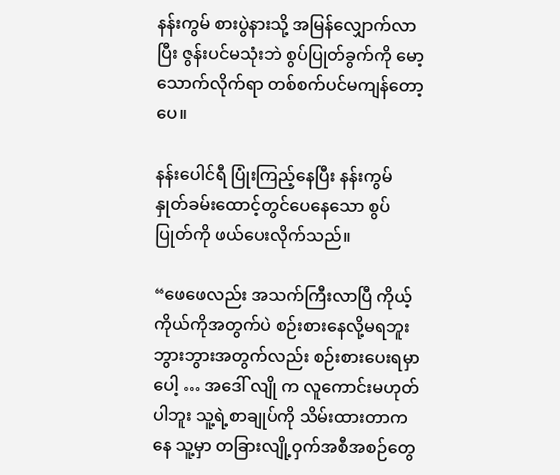နန်းကွမ် စားပွဲနားသို့ အမြန်လျှောက်လာပြီး ဇွန်းပင်မသုံးဘဲ စွပ်ပြုတ်ခွက်ကို မော့သောက်လိုက်ရာ တစ်စက်ပင်မကျန်တော့ပေ။

နန်းပေါင်ရီ ပြုံးကြည့်နေပြီး နန်းကွမ် နှုတ်ခမ်းထောင့်တွင်ပေနေသော စွပ်ပြုတ်ကို ဖယ်ပေးလိုက်သည်။

“ဖေဖေလည်း အသက်ကြီးလာပြီ ကိုယ့်ကိုယ်ကိုအတွက်ပဲ စဉ်းစားနေလို့မရဘူး ဘွားဘွားအတွက်လည်း စဉ်းစားပေးရမှာပေါ့ … အဒေါ် လျို က လူကောင်းမဟုတ်ပါဘူး သူ့ရဲ့စာချုပ်ကို သိမ်းထားတာကနေ သူ့မှာ တခြားလျို့ဝှက်အစီအစဉ်တွေ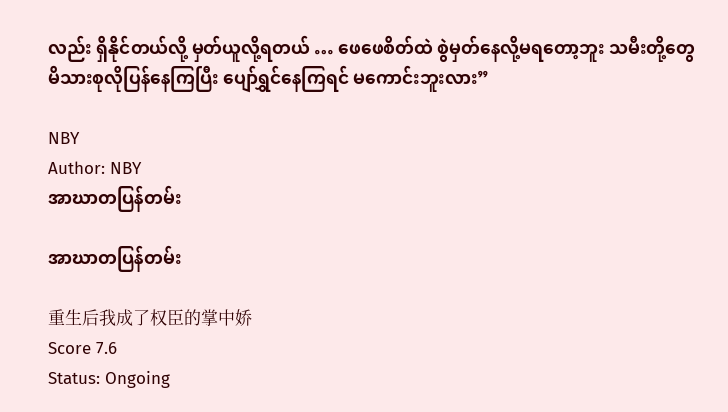လည်း ရှိနိုင်တယ်လို့ မှတ်ယူလို့ရတယ် … ဖေဖေစိတ်ထဲ စွဲမှတ်နေလို့မရတော့ဘူး သမီးတို့တွေ မိသားစုလိုပြန်နေကြပြီး ပျော်ရွှင်နေကြရင် မကောင်းဘူးလား”

NBY
Author: NBY
အာဃာတပြန်တမ်း

အာဃာတပြန်တမ်း

重生后我成了权臣的掌中娇
Score 7.6
Status: Ongoing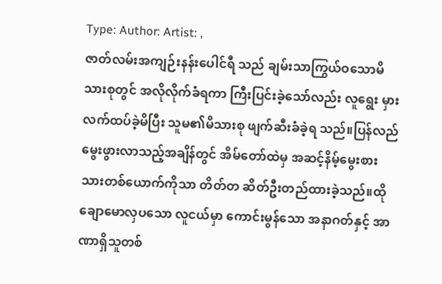Type: Author: Artist: ,
ဇာတ်လမ်းအကျဉ်းနန်းပေါင်ရီ သည် ချမ်းသာကြွယ်ဝသောမိသားစုတွင် အလိုလိုက်ခံရကာ ကြီးပြင်းခဲ့သော်လည်း လူရွေး မှားလက်ထပ်ခဲ့မိပြီး သူမ၏မိသားစု ဖျက်ဆီးခံခဲ့ရ သည်။ပြန်လည်မွေးဖွားလာသည့်အချိန်တွင် အိမ်တော်ထဲမှ အဆင့်နိမ့်မွေးစားသားတစ်ယောက်ကိုသာ တိတ်တ ဆိတ်ဦးတည်ထားခဲ့သည်။ထိုချောမောလှပသော လူငယ်မှာ ကောင်းမွန်သော အနာဂတ်နှင့် အာဏာရှိသူတစ်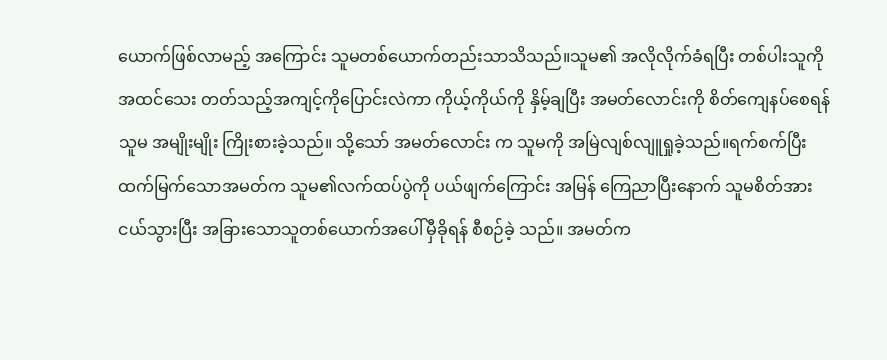ယောက်ဖြစ်လာမည့် အကြောင်း သူမတစ်ယောက်တည်းသာသိသည်။သူမ၏ အလိုလိုက်ခံရပြီး တစ်ပါးသူကိုအထင်သေး တတ်သည့်အကျင့်ကိုပြောင်းလဲကာ ကိုယ့်ကိုယ်ကို နှိမ့်ချပြီး အမတ်လောင်းကို စိတ်ကျေနပ်စေရန် သူမ အမျိုးမျိုး ကြိုးစားခဲ့သည်။ သို့သော် အမတ်လောင်း က သူမကို အမြဲလျစ်လျူရှုခဲ့သည်။ရက်စက်ပြီးထက်မြက်သောအမတ်က သူမ၏လက်ထပ်ပွဲကို ပယ်ဖျက်ကြောင်း အမြန် ကြေညာပြီးနောက် သူမစိတ်အားငယ်သွားပြီး အခြားသောသူတစ်ယောက်အပေါ်မှီခိုရန် စီစဉ်ခဲ့ သည်။ အမတ်က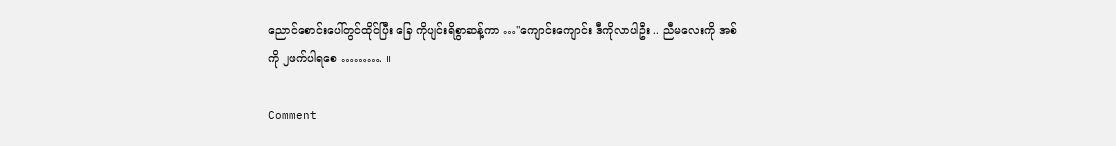ညောင်စောင်းပေါ်တွင်ထိုင်ပြီး ခြေ ကိုပျင်းရိစွာဆန့်ကာ …"ကျောင်းကျောင်း ဒီကိုလာပါဦး .. ညီမလေးကို အစ်ကို ၂ဖက်ပါရစေ ………. ။

Comment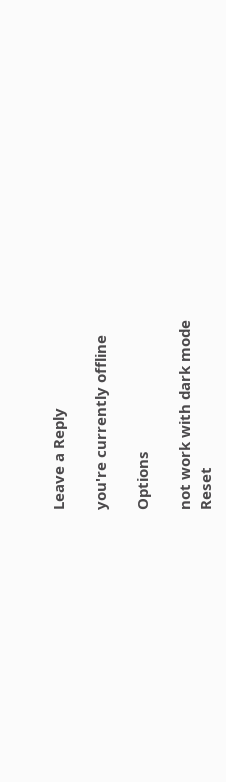Leave a Reply

you're currently offline

Options

not work with dark mode
Reset